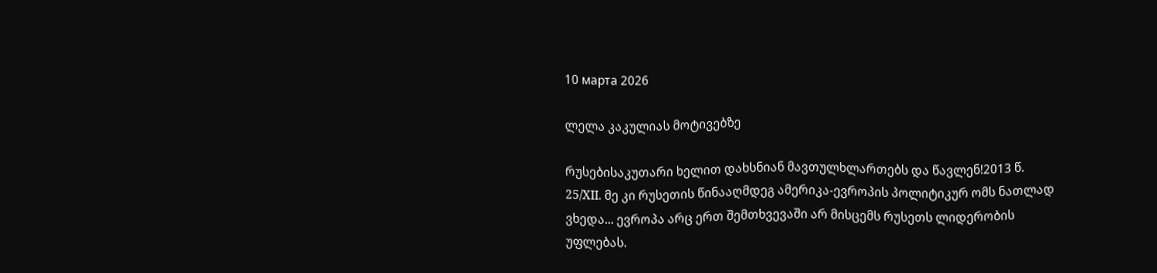10 марта 2026

ლელა კაკულიას მოტივებზე

რუსებისაკუთარი ხელით დახსნიან მავთულხლართებს და წავლენ!2013 წ. 25/XII. მე კი რუსეთის წინააღმდეგ ამერიკა-ევროპის პოლიტიკურ ომს ნათლად ვხედა... ევროპა არც ერთ შემთხვევაში არ მისცემს რუსეთს ლიდერობის უფლებას.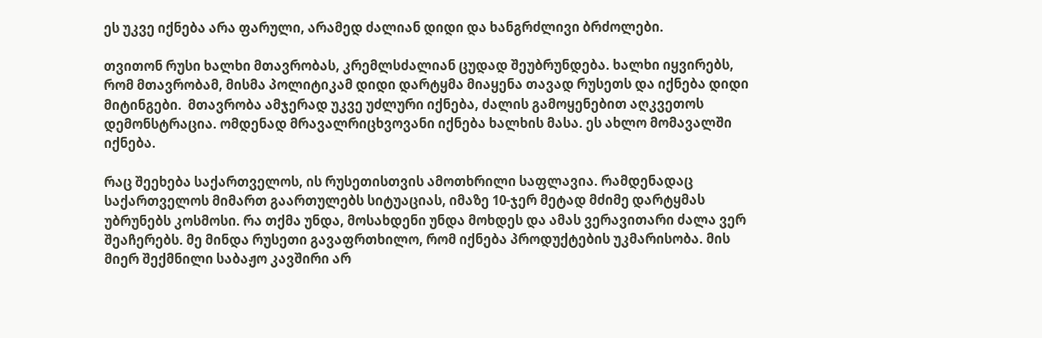ეს უკვე იქნება არა ფარული, არამედ ძალიან დიდი და ხანგრძლივი ბრძოლები.

თვითონ რუსი ხალხი მთავრობას, კრემლსძალიან ცუდად შეუბრუნდება. ხალხი იყვირებს, რომ მთავრობამ, მისმა პოლიტიკამ დიდი დარტყმა მიაყენა თავად რუსეთს და იქნება დიდი მიტინგები.  მთავრობა ამჯერად უკვე უძლური იქნება, ძალის გამოყენებით აღკვეთოს დემონსტრაცია. ომდენად მრავალრიცხვოვანი იქნება ხალხის მასა. ეს ახლო მომავალში იქნება.

რაც შეეხება საქართველოს, ის რუსეთისთვის ამოთხრილი საფლავია. რამდენადაც საქართველოს მიმართ გაართულებს სიტუაციას, იმაზე 10-ჯერ მეტად მძიმე დარტყმას უბრუნებს კოსმოსი. რა თქმა უნდა, მოსახდენი უნდა მოხდეს და ამას ვერავითარი ძალა ვერ შეაჩერებს. მე მინდა რუსეთი გავაფრთხილო, რომ იქნება პროდუქტების უკმარისობა. მის მიერ შექმნილი საბაჟო კავშირი არ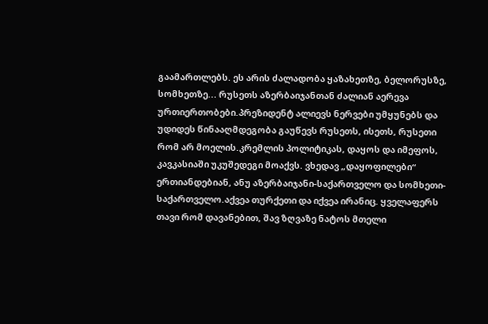გაამართლებს. ეს არის ძალადობა ყაზახეთზე, ბელორუსზე, სომხეთზე... რუსეთს აზერბაიჯანთან ძალიან აერევა ურთიერთობები.პრეზიდენტ ალიევს ნერვები უმყუნებს და უდიდეს წინააღმდეგობა გაუწევს რუსეთს, ისეთს, რუსეთი რომ არ მოელის.კრემლის პოლიტიკას, დაყოს და იმეფოს, კავკასიაში უკუშედეგი მოაქვს. ვხედავ „დაყოფილები“ ერთიანდებიან, ანუ აზერბაიჯანი-საქართველო და სომხეთი-საქართველო.აქვეა თურქეთი და იქვეა ირანიც. ყველაფერს თავი რომ დავანებით, შავ ზღვაზე ნატოს მთელი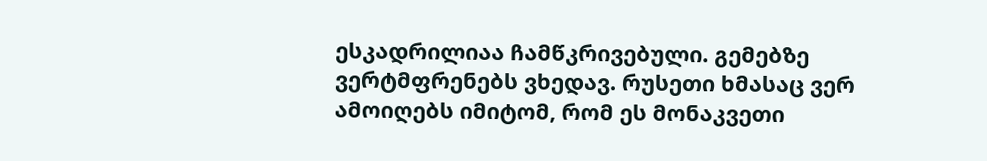ესკადრილიაა ჩამწკრივებული. გემებზე ვერტმფრენებს ვხედავ. რუსეთი ხმასაც ვერ ამოიღებს იმიტომ, რომ ეს მონაკვეთი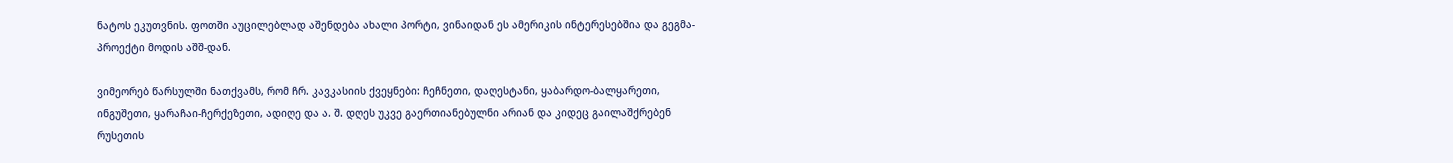ნატოს ეკუთვნის. ფოთში აუცილებლად აშენდება ახალი პორტი, ვინაიდან ეს ამერიკის ინტერესებშია და გეგმა-პროექტი მოდის აშშ-დან.

ვიმეორებ წარსულში ნათქვამს, რომ ჩრ. კავკასიის ქვეყნები: ჩეჩნეთი, დაღესტანი, ყაბარდო-ბალყარეთი, ინგუშეთი, ყარაჩაი-ჩერქეზეთი, ადიღე და ა. შ. დღეს უკვე გაერთიანებულნი არიან და კიდეც გაილაშქრებენ რუსეთის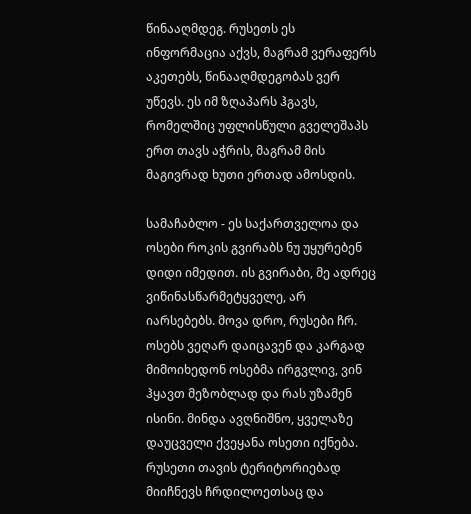წინააღმდეგ. რუსეთს ეს ინფორმაცია აქვს, მაგრამ ვერაფერს აკეთებს, წინააღმდეგობას ვერ უწევს. ეს იმ ზღაპარს ჰგავს, რომელშიც უფლისწული გველეშაპს ერთ თავს აჭრის, მაგრამ მის მაგივრად ხუთი ერთად ამოსდის.

სამაჩაბლო - ეს საქართველოა და ოსები როკის გვირაბს ნუ უყურებენ დიდი იმედით. ის გვირაბი, მე ადრეც ვიწინასწარმეტყველე, არ იარსებებს. მოვა დრო, რუსები ჩრ. ოსებს ვეღარ დაიცავენ და კარგად მიმოიხედონ ოსებმა ირგვლივ, ვინ ჰყავთ მეზობლად და რას უზამენ ისინი. მინდა ავღნიშნო, ყველაზე დაუცველი ქვეყანა ოსეთი იქნება. რუსეთი თავის ტერიტორიებად მიიჩნევს ჩრდილოეთსაც და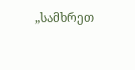„სამხრეთ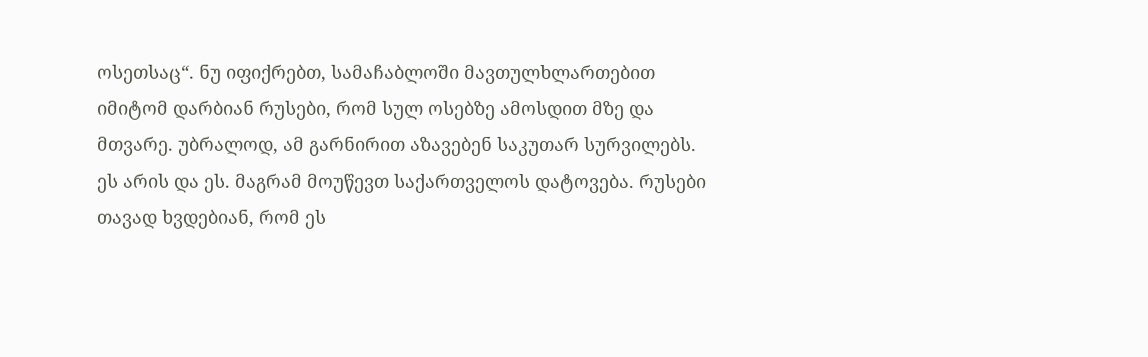ოსეთსაც“. ნუ იფიქრებთ, სამაჩაბლოში მავთულხლართებით იმიტომ დარბიან რუსები, რომ სულ ოსებზე ამოსდით მზე და მთვარე. უბრალოდ, ამ გარნირით აზავებენ საკუთარ სურვილებს. ეს არის და ეს. მაგრამ მოუწევთ საქართველოს დატოვება. რუსები თავად ხვდებიან, რომ ეს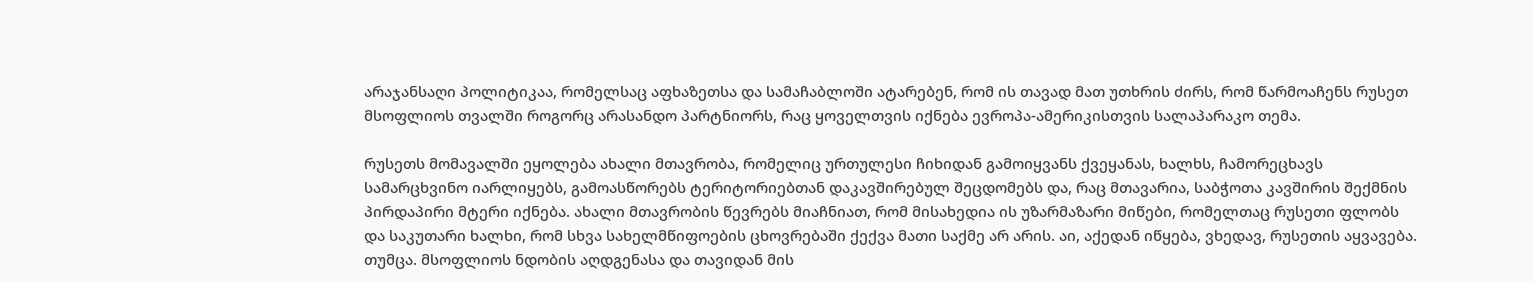არაჯანსაღი პოლიტიკაა, რომელსაც აფხაზეთსა და სამაჩაბლოში ატარებენ, რომ ის თავად მათ უთხრის ძირს, რომ წარმოაჩენს რუსეთ მსოფლიოს თვალში როგორც არასანდო პარტნიორს, რაც ყოველთვის იქნება ევროპა-ამერიკისთვის სალაპარაკო თემა.

რუსეთს მომავალში ეყოლება ახალი მთავრობა, რომელიც ურთულესი ჩიხიდან გამოიყვანს ქვეყანას, ხალხს, ჩამორეცხავს სამარცხვინო იარლიყებს, გამოასწორებს ტერიტორიებთან დაკავშირებულ შეცდომებს და, რაც მთავარია, საბჭოთა კავშირის შექმნის პირდაპირი მტერი იქნება. ახალი მთავრობის წევრებს მიაჩნიათ, რომ მისახედია ის უზარმაზარი მიწები, რომელთაც რუსეთი ფლობს და საკუთარი ხალხი, რომ სხვა სახელმწიფოების ცხოვრებაში ქექვა მათი საქმე არ არის. აი, აქედან იწყება, ვხედავ, რუსეთის აყვავება. თუმცა. მსოფლიოს ნდობის აღდგენასა და თავიდან მის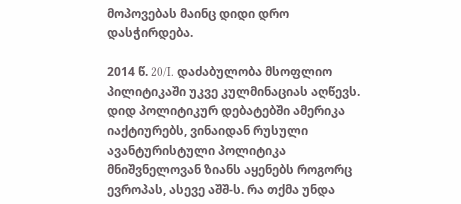მოპოვებას მაინც დიდი დრო დასჭირდება.

2014 წ. 20/I. დაძაბულობა მსოფლიო პილიტიკაში უკვე კულმინაციას აღწევს. დიდ პოლიტიკურ დებატებში ამერიკა იაქტიურებს, ვინაიდან რუსული ავანტურისტული პოლიტიკა მნიშვნელოვან ზიანს აყენებს როგორც ევროპას, ასევე აშშ-ს. რა თქმა უნდა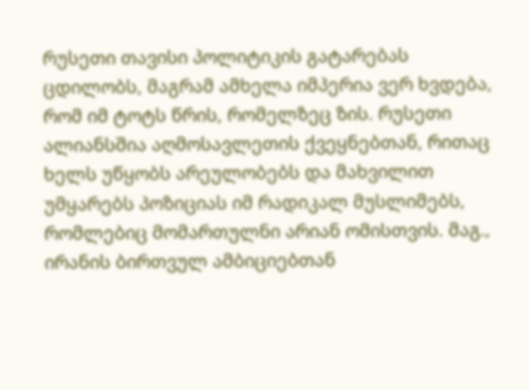რუსეთი თავისი პოლიტიკის გატარებას ცდილობს, მაგრამ ამხელა იმპერია ვერ ხვდება, რომ იმ ტოტს წრის, რომელზეც ზის. რუსეთი ალიანსშია აღმოსავლეთის ქვეყნებთან, რითაც ხელს უწყობს არეულობებს და მახვილით უმყარებს პოზიციას იმ რადიკალ მუსლიმებს, რომლებიც მომართულნი არიან ომისთვის. მაგ., ირანის ბირთვულ ამბიციებთან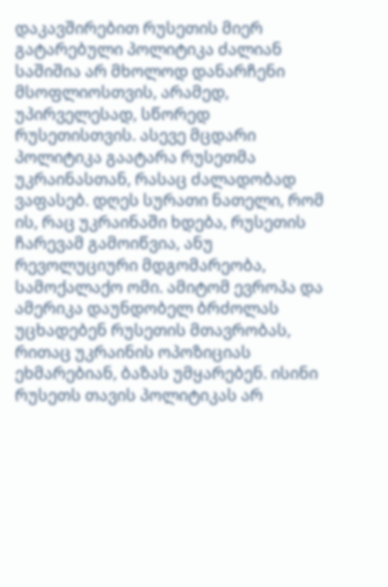დაკავშირებით რუსეთის მიერ გატარებული პოლიტიკა ძალიან საშიშია არ მხოლოდ დანარჩენი მსოფლიოსთვის, არამედ, უპირველესად, სწორედ რუსეთისთვის. ასევე მცდარი პოლიტიკა გაატარა რუსეთმა უკრაინასთან, რასაც ძალადობად ვაფასებ. დღეს სურათი ნათელი, რომ ის, რაც უკრაინაში ხდება, რუსეთის ჩარევამ გამოიწვია, ანუ რევოლუციური მდგომარეობა, სამოქალაქო ომი. ამიტომ ევროპა და ამერიკა დაუნდობელ ბრძოლას უცხადებენ რუსეთის მთავრობას, რითაც უკრაინის ოპოზიციას ეხმარებიან, ბაზას უმყარებენ. ისინი რუსეთს თავის პოლიტიკას არ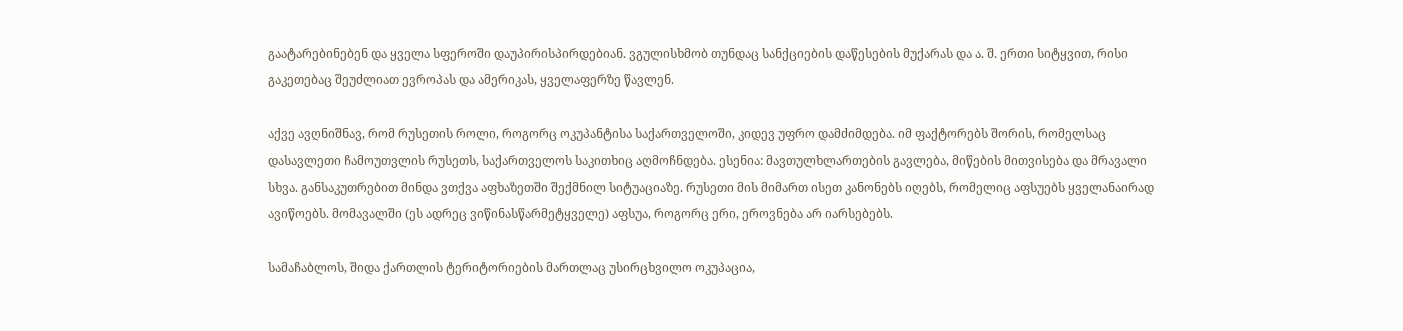გაატარებინებენ და ყველა სფეროში დაუპირისპირდებიან. ვგულისხმობ თუნდაც სანქციების დაწესების მუქარას და ა. შ. ერთი სიტყვით, რისი გაკეთებაც შეუძლიათ ევროპას და ამერიკას, ყველაფერზე წავლენ.

აქვე ავღნიშნავ, რომ რუსეთის როლი, როგორც ოკუპანტისა საქართველოში, კიდევ უფრო დამძიმდება. იმ ფაქტორებს შორის, რომელსაც დასავლეთი ჩამოუთვლის რუსეთს, საქართველოს საკითხიც აღმოჩნდება. ესენია: მავთულხლართების გავლება, მიწების მითვისება და მრავალი სხვა. განსაკუთრებით მინდა ვთქვა აფხაზეთში შექმნილ სიტუაციაზე. რუსეთი მის მიმართ ისეთ კანონებს იღებს, რომელიც აფსუებს ყველანაირად ავიწოებს. მომავალში (ეს ადრეც ვიწინასწარმეტყველე) აფსუა, როგორც ერი, ეროვნება არ იარსებებს.

სამაჩაბლოს, შიდა ქართლის ტერიტორიების მართლაც უსირცხვილო ოკუპაცია,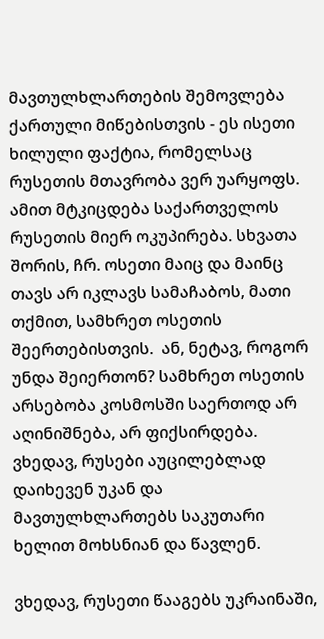მავთულხლართების შემოვლება ქართული მიწებისთვის - ეს ისეთი ხილული ფაქტია, რომელსაც რუსეთის მთავრობა ვერ უარყოფს. ამით მტკიცდება საქართველოს რუსეთის მიერ ოკუპირება. სხვათა შორის, ჩრ. ოსეთი მაიც და მაინც თავს არ იკლავს სამაჩაბოს, მათი თქმით, სამხრეთ ოსეთის შეერთებისთვის.  ან, ნეტავ, როგორ უნდა შეიერთონ? სამხრეთ ოსეთის არსებობა კოსმოსში საერთოდ არ აღინიშნება, არ ფიქსირდება. ვხედავ, რუსები აუცილებლად დაიხევენ უკან და მავთულხლართებს საკუთარი ხელით მოხსნიან და წავლენ.

ვხედავ, რუსეთი წააგებს უკრაინაში,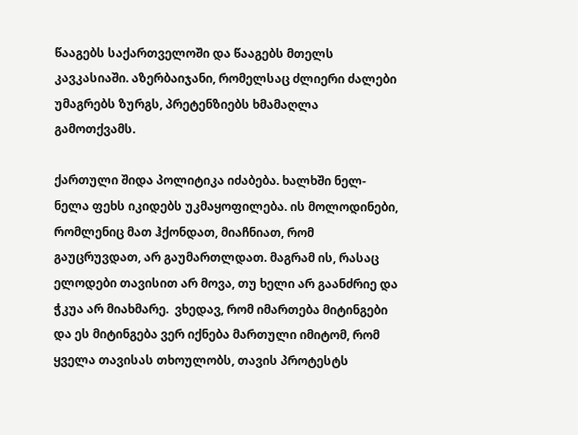წააგებს საქართველოში და წააგებს მთელს კავკასიაში. აზერბაიჯანი, რომელსაც ძლიერი ძალები უმაგრებს ზურგს, პრეტენზიებს ხმამაღლა გამოთქვამს.

ქართული შიდა პოლიტიკა იძაბება. ხალხში ნელ-ნელა ფეხს იკიდებს უკმაყოფილება. ის მოლოდინები, რომლენიც მათ ჰქონდათ, მიაჩნიათ, რომ გაუცრუვდათ, არ გაუმართლდათ. მაგრამ ის, რასაც ელოდები თავისით არ მოვა, თუ ხელი არ გაანძრიე და ჭკუა არ მიახმარე.  ვხედავ, რომ იმართება მიტინგები და ეს მიტინგება ვერ იქნება მართული იმიტომ, რომ ყველა თავისას თხოულობს, თავის პროტესტს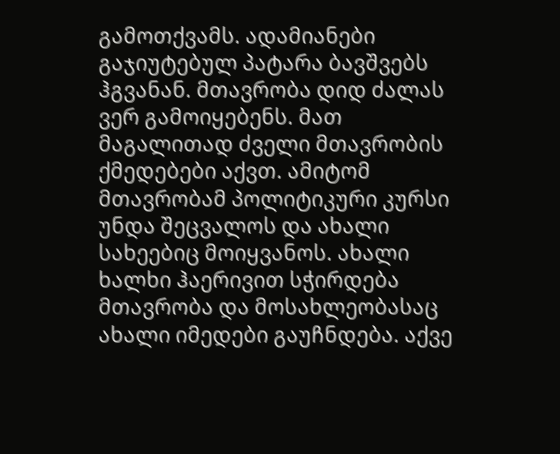გამოთქვამს. ადამიანები გაჯიუტებულ პატარა ბავშვებს ჰგვანან. მთავრობა დიდ ძალას ვერ გამოიყებენს. მათ მაგალითად ძველი მთავრობის ქმედებები აქვთ. ამიტომ მთავრობამ პოლიტიკური კურსი უნდა შეცვალოს და ახალი სახეებიც მოიყვანოს. ახალი ხალხი ჰაერივით სჭირდება მთავრობა და მოსახლეობასაც ახალი იმედები გაუჩნდება. აქვე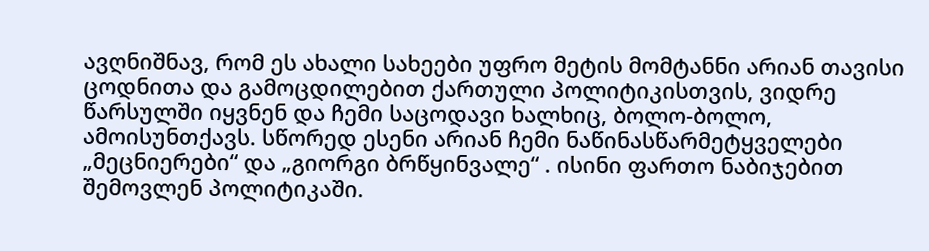ავღნიშნავ, რომ ეს ახალი სახეები უფრო მეტის მომტანნი არიან თავისი ცოდნითა და გამოცდილებით ქართული პოლიტიკისთვის, ვიდრე წარსულში იყვნენ და ჩემი საცოდავი ხალხიც, ბოლო-ბოლო, ამოისუნთქავს. სწორედ ესენი არიან ჩემი ნაწინასწარმეტყველები „მეცნიერები“ და „გიორგი ბრწყინვალე“ . ისინი ფართო ნაბიჯებით შემოვლენ პოლიტიკაში.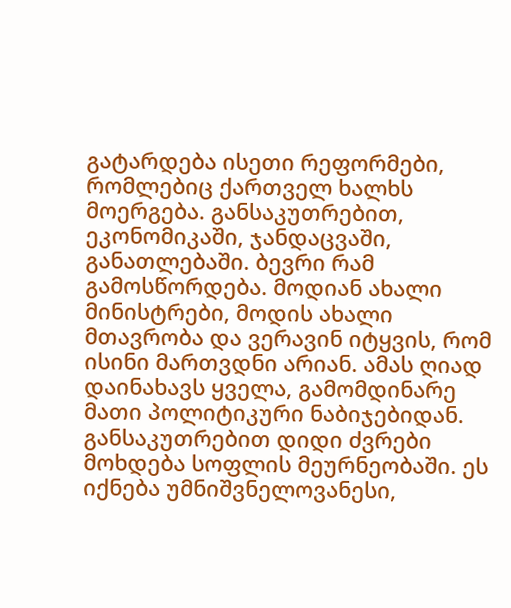გატარდება ისეთი რეფორმები, რომლებიც ქართველ ხალხს მოერგება. განსაკუთრებით, ეკონომიკაში, ჯანდაცვაში, განათლებაში. ბევრი რამ გამოსწორდება. მოდიან ახალი მინისტრები, მოდის ახალი მთავრობა და ვერავინ იტყვის, რომ ისინი მართვდნი არიან. ამას ღიად დაინახავს ყველა, გამომდინარე მათი პოლიტიკური ნაბიჯებიდან. განსაკუთრებით დიდი ძვრები მოხდება სოფლის მეურნეობაში. ეს იქნება უმნიშვნელოვანესი,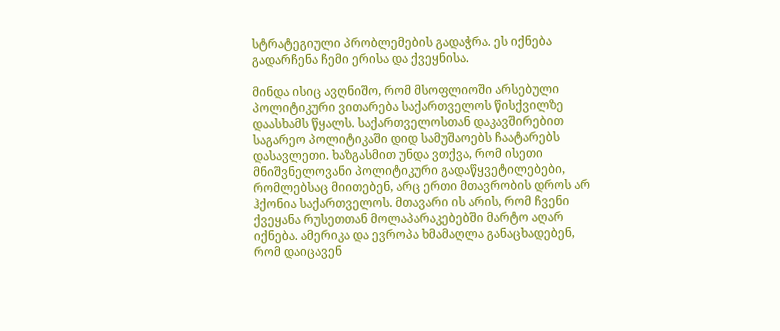სტრატეგიული პრობლემების გადაჭრა. ეს იქნება გადარჩენა ჩემი ერისა და ქვეყნისა.

მინდა ისიც ავღნიშო, რომ მსოფლიოში არსებული პოლიტიკური ვითარება საქართველოს წისქვილზე დაასხამს წყალს. საქართველოსთან დაკავშირებით საგარეო პოლიტიკაში დიდ სამუშაოებს ჩაატარებს დასავლეთი. ხაზგასმით უნდა ვთქვა, რომ ისეთი მნიშვნელოვანი პოლიტიკური გადაწყვეტილებები, რომლებსაც მიითებენ, არც ერთი მთავრობის დროს არ ჰქონია საქართველოს. მთავარი ის არის, რომ ჩვენი ქვეყანა რუსეთთან მოლაპარაკებებში მარტო აღარ იქნება. ამერიკა და ევროპა ხმამაღლა განაცხადებენ, რომ დაიცავენ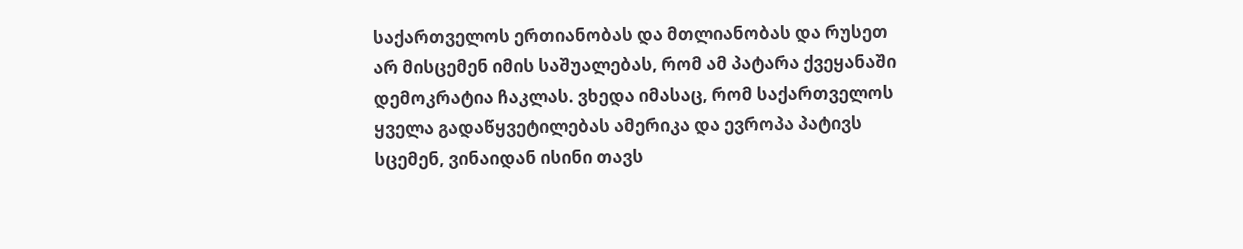საქართველოს ერთიანობას და მთლიანობას და რუსეთ არ მისცემენ იმის საშუალებას, რომ ამ პატარა ქვეყანაში დემოკრატია ჩაკლას. ვხედა იმასაც, რომ საქართველოს ყველა გადაწყვეტილებას ამერიკა და ევროპა პატივს სცემენ, ვინაიდან ისინი თავს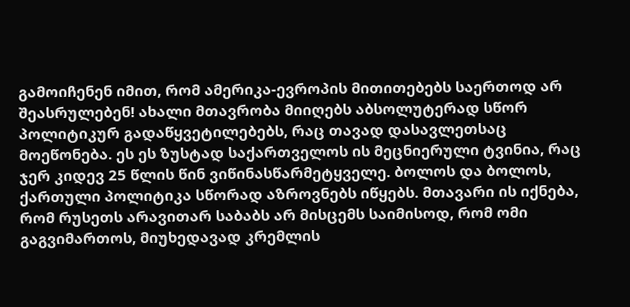გამოიჩენენ იმით, რომ ამერიკა-ევროპის მითითებებს საერთოდ არ შეასრულებენ! ახალი მთავრობა მიიღებს აბსოლუტერად სწორ პოლიტიკურ გადაწყვეტილებებს, რაც თავად დასავლეთსაც მოეწონება. ეს ეს ზუსტად საქართველოს ის მეცნიერული ტვინია, რაც ჯერ კიდევ 25 წლის წინ ვიწინასწარმეტყველე. ბოლოს და ბოლოს, ქართული პოლიტიკა სწორად აზროვნებს იწყებს. მთავარი ის იქნება, რომ რუსეთს არავითარ საბაბს არ მისცემს საიმისოდ, რომ ომი გაგვიმართოს, მიუხედავად კრემლის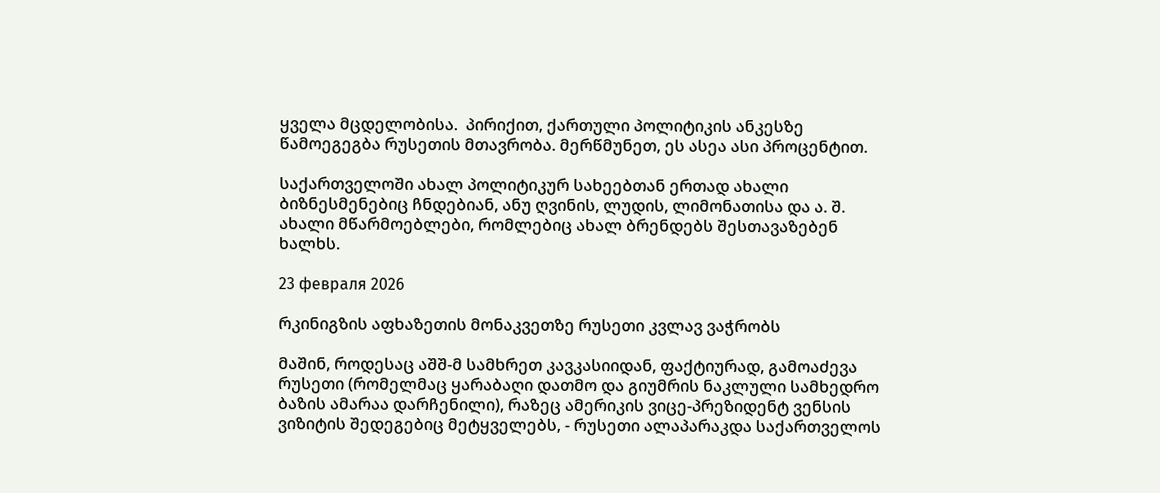ყველა მცდელობისა.  პირიქით, ქართული პოლიტიკის ანკესზე წამოეგეგბა რუსეთის მთავრობა. მერწმუნეთ, ეს ასეა ასი პროცენტით.

საქართველოში ახალ პოლიტიკურ სახეებთან ერთად ახალი ბიზნესმენებიც ჩნდებიან, ანუ ღვინის, ლუდის, ლიმონათისა და ა. შ. ახალი მწარმოებლები, რომლებიც ახალ ბრენდებს შესთავაზებენ ხალხს.

23 февраля 2026

რკინიგზის აფხაზეთის მონაკვეთზე რუსეთი კვლავ ვაჭრობს

მაშინ, როდესაც აშშ-მ სამხრეთ კავკასიიდან, ფაქტიურად, გამოაძევა რუსეთი (რომელმაც ყარაბაღი დათმო და გიუმრის ნაკლული სამხედრო ბაზის ამარაა დარჩენილი), რაზეც ამერიკის ვიცე-პრეზიდენტ ვენსის ვიზიტის შედეგებიც მეტყველებს, - რუსეთი ალაპარაკდა საქართველოს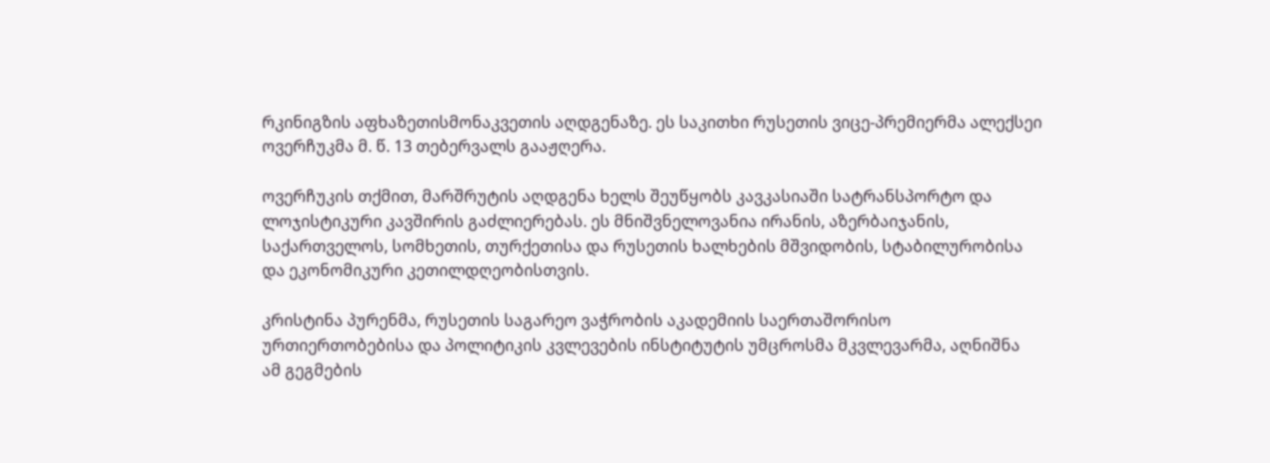რკინიგზის აფხაზეთისმონაკვეთის აღდგენაზე. ეს საკითხი რუსეთის ვიცე-პრემიერმა ალექსეი ოვერჩუკმა მ. წ. 13 თებერვალს გააჟღერა.

ოვერჩუკის თქმით, მარშრუტის აღდგენა ხელს შეუწყობს კავკასიაში სატრანსპორტო და ლოჯისტიკური კავშირის გაძლიერებას. ეს მნიშვნელოვანია ირანის, აზერბაიჯანის, საქართველოს, სომხეთის, თურქეთისა და რუსეთის ხალხების მშვიდობის, სტაბილურობისა და ეკონომიკური კეთილდღეობისთვის.

კრისტინა პურენმა, რუსეთის საგარეო ვაჭრობის აკადემიის საერთაშორისო ურთიერთობებისა და პოლიტიკის კვლევების ინსტიტუტის უმცროსმა მკვლევარმა, აღნიშნა ამ გეგმების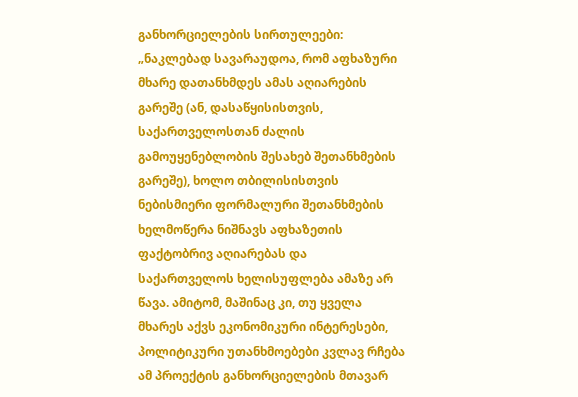განხორციელების სირთულეები: „ნაკლებად სავარაუდოა, რომ აფხაზური მხარე დათანხმდეს ამას აღიარების გარეშე (ან, დასაწყისისთვის, საქართველოსთან ძალის გამოუყენებლობის შესახებ შეთანხმების გარეშე), ხოლო თბილისისთვის ნებისმიერი ფორმალური შეთანხმების ხელმოწერა ნიშნავს აფხაზეთის ფაქტობრივ აღიარებას და საქართველოს ხელისუფლება ამაზე არ წავა. ამიტომ, მაშინაც კი, თუ ყველა მხარეს აქვს ეკონომიკური ინტერესები, პოლიტიკური უთანხმოებები კვლავ რჩება ამ პროექტის განხორციელების მთავარ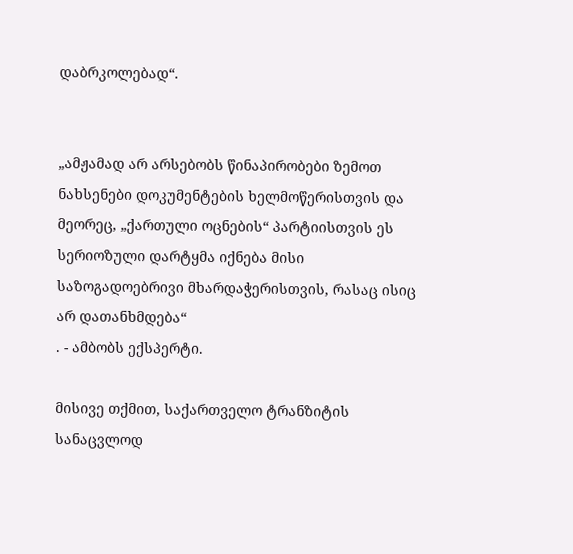დაბრკოლებად“.


„ამჟამად არ არსებობს წინაპირობები ზემოთ ნახსენები დოკუმენტების ხელმოწერისთვის და მეორეც, „ქართული ოცნების“ პარტიისთვის ეს სერიოზული დარტყმა იქნება მისი საზოგადოებრივი მხარდაჭერისთვის, რასაც ისიც არ დათანხმდება“
. - ამბობს ექსპერტი.

მისივე თქმით, საქართველო ტრანზიტის სანაცვლოდ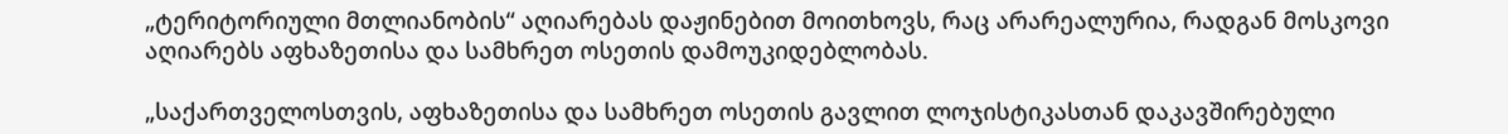„ტერიტორიული მთლიანობის“ აღიარებას დაჟინებით მოითხოვს, რაც არარეალურია, რადგან მოსკოვი აღიარებს აფხაზეთისა და სამხრეთ ოსეთის დამოუკიდებლობას.

„საქართველოსთვის, აფხაზეთისა და სამხრეთ ოსეთის გავლით ლოჯისტიკასთან დაკავშირებული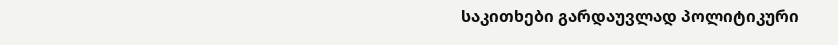საკითხები გარდაუვლად პოლიტიკური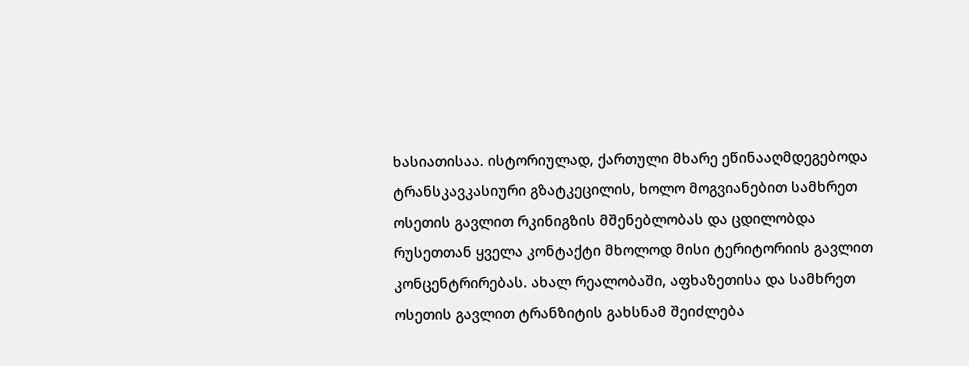ხასიათისაა. ისტორიულად, ქართული მხარე ეწინააღმდეგებოდა ტრანსკავკასიური გზატკეცილის, ხოლო მოგვიანებით სამხრეთ ოსეთის გავლით რკინიგზის მშენებლობას და ცდილობდა რუსეთთან ყველა კონტაქტი მხოლოდ მისი ტერიტორიის გავლით კონცენტრირებას. ახალ რეალობაში, აფხაზეთისა და სამხრეთ ოსეთის გავლით ტრანზიტის გახსნამ შეიძლება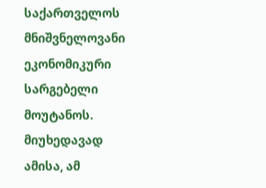საქართველოს მნიშვნელოვანი ეკონომიკური სარგებელი მოუტანოს. მიუხედავად ამისა, ამ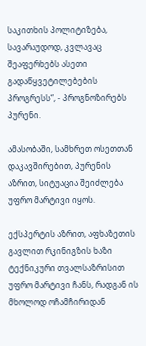საკითხის პოლიტიზება, სავარაუდოდ, კვლავაც შეაფერხებს ასეთი გადაწყვეტილებების პროგრესს“, - პროგნოზირებს პურენი.

ამასობაში, სამხრეთ ოსეთთან დაკავშირებით, პურენის აზრით, სიტუაცია შეიძლება უფრო მარტივი იყოს.

ექსპერტის აზრით, აფხაზეთის გავლით რკინიგზის ხაზი ტექნიკური თვალსაზრისით უფრო მარტივი ჩანს, რადგან ის მხოლოდ ოჩამჩირიდან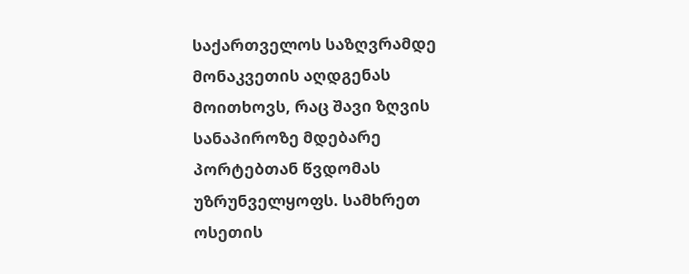საქართველოს საზღვრამდე მონაკვეთის აღდგენას მოითხოვს, რაც შავი ზღვის სანაპიროზე მდებარე პორტებთან წვდომას უზრუნველყოფს. სამხრეთ ოსეთის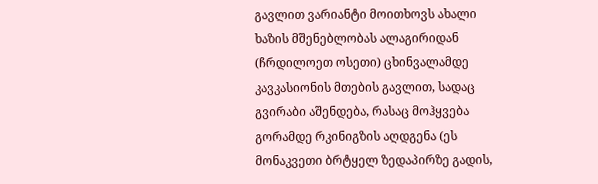გავლით ვარიანტი მოითხოვს ახალი ხაზის მშენებლობას ალაგირიდან (ჩრდილოეთ ოსეთი) ცხინვალამდე კავკასიონის მთების გავლით, სადაც გვირაბი აშენდება, რასაც მოჰყვება გორამდე რკინიგზის აღდგენა (ეს მონაკვეთი ბრტყელ ზედაპირზე გადის,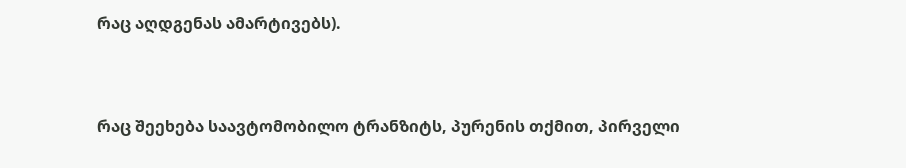რაც აღდგენას ამარტივებს).


რაც შეეხება საავტომობილო ტრანზიტს, პურენის თქმით, პირველი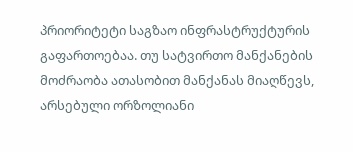პრიორიტეტი საგზაო ინფრასტრუქტურის გაფართოებაა. თუ სატვირთო მანქანების მოძრაობა ათასობით მანქანას მიაღწევს, არსებული ორზოლიანი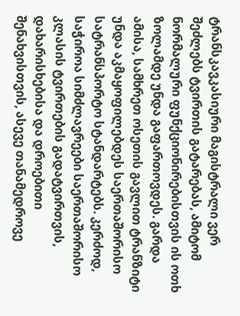ტრანსკავკასიური მაგისტრალი ვერ შეძლებს ტვირთის გატარებას, ამიტომ ნორმალური ფუნქციონირებისთვის ის ოთხ ზოლამდე უნდა გაფართოვდეს. გარდა ამისა, სამხრეთ ოსეთის გავლით ტრანზიტი უნდა აკმაყოფილებდეს საერთაშორისო სატრანსპორტო სტანდარტებს. კერძოდ, საჭიროა სიმძლავრეები საერთაშორისო კლასის ტვირთების გადატვირთვის, დახარისხებისა და დროებითი შენახვისთვის, ასევე თანამედროვე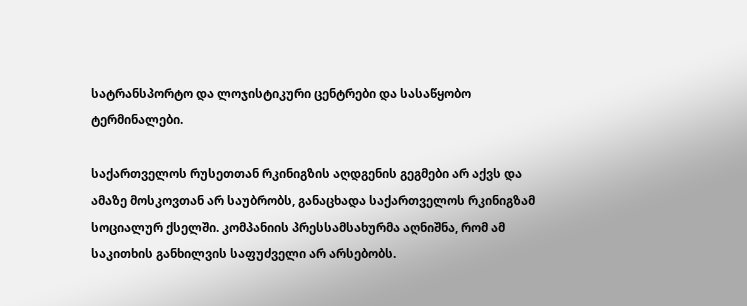სატრანსპორტო და ლოჯისტიკური ცენტრები და სასაწყობო ტერმინალები.

საქართველოს რუსეთთან რკინიგზის აღდგენის გეგმები არ აქვს და ამაზე მოსკოვთან არ საუბრობს, განაცხადა საქართველოს რკინიგზამ სოციალურ ქსელში. კომპანიის პრესსამსახურმა აღნიშნა, რომ ამ საკითხის განხილვის საფუძველი არ არსებობს.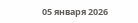05 января 2026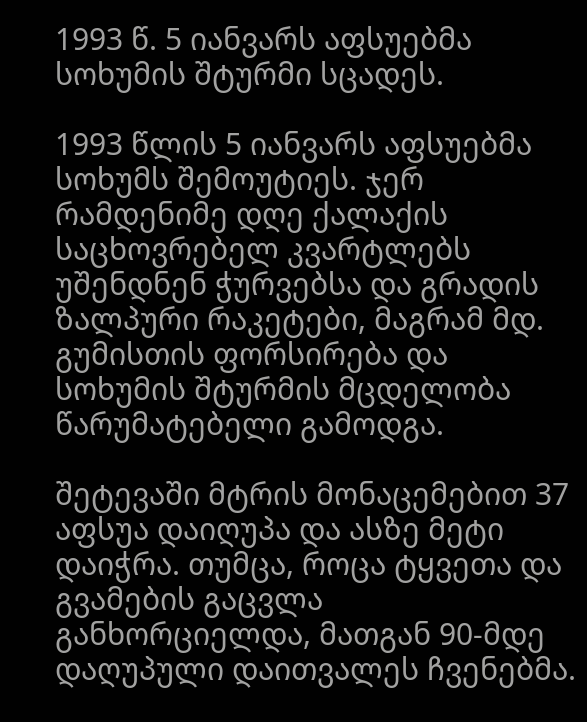1993 წ. 5 იანვარს აფსუებმა სოხუმის შტურმი სცადეს.

1993 წლის 5 იანვარს აფსუებმა სოხუმს შემოუტიეს. ჯერ რამდენიმე დღე ქალაქის საცხოვრებელ კვარტლებს უშენდნენ ჭურვებსა და გრადის ზალპური რაკეტები, მაგრამ მდ. გუმისთის ფორსირება და სოხუმის შტურმის მცდელობა წარუმატებელი გამოდგა.

შეტევაში მტრის მონაცემებით 37 აფსუა დაიღუპა და ასზე მეტი დაიჭრა. თუმცა, როცა ტყვეთა და გვამების გაცვლა განხორციელდა, მათგან 90-მდე დაღუპული დაითვალეს ჩვენებმა.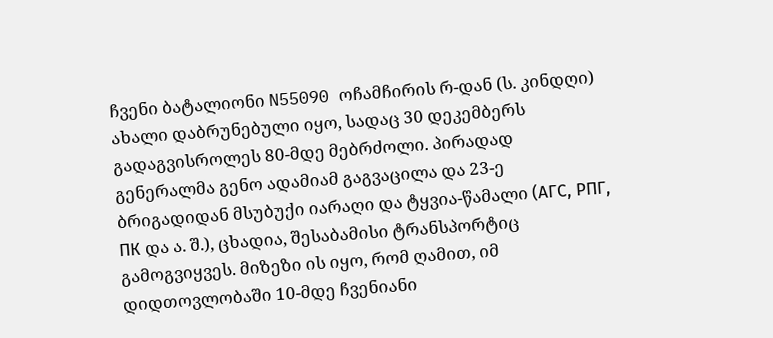ჩვენი ბატალიონი N55090 ოჩამჩირის რ-დან (ს. კინდღი) ახალი დაბრუნებული იყო, სადაც 30 დეკემბერს გადაგვისროლეს 80-მდე მებრძოლი. პირადად გენერალმა გენო ადამიამ გაგვაცილა და 23-ე ბრიგადიდან მსუბუქი იარაღი და ტყვია-წამალი (АГС, РПГ, ПК და ა. შ.), ცხადია, შესაბამისი ტრანსპორტიც გამოგვიყვეს. მიზეზი ის იყო, რომ ღამით, იმ დიდთოვლობაში 10-მდე ჩვენიანი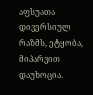აფსუათა დივერსიულ რაზმს, ეტყობა, მიპარვით დაუხოცია.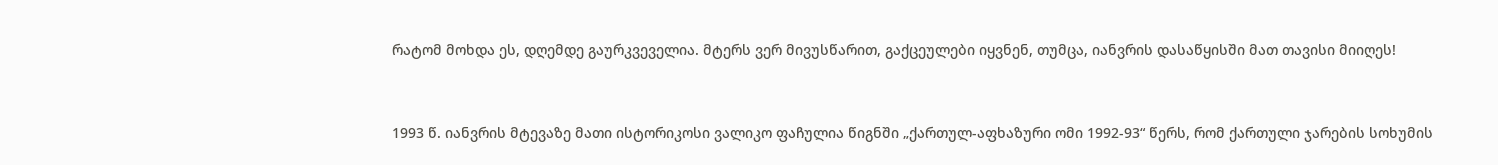რატომ მოხდა ეს, დღემდე გაურკვეველია. მტერს ვერ მივუსწარით, გაქცეულები იყვნენ, თუმცა, იანვრის დასაწყისში მათ თავისი მიიღეს!


1993 წ. იანვრის მტევაზე მათი ისტორიკოსი ვალიკო ფაჩულია წიგნში „ქართულ-აფხაზური ომი 1992-93“ წერს, რომ ქართული ჯარების სოხუმის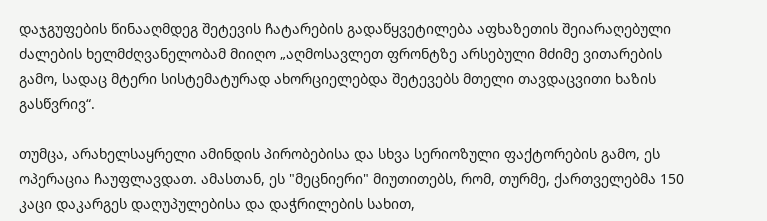დაჯგუფების წინააღმდეგ შეტევის ჩატარების გადაწყვეტილება აფხაზეთის შეიარაღებული ძალების ხელმძღვანელობამ მიიღო „აღმოსავლეთ ფრონტზე არსებული მძიმე ვითარების გამო, სადაც მტერი სისტემატურად ახორციელებდა შეტევებს მთელი თავდაცვითი ხაზის გასწვრივ“.

თუმცა, არახელსაყრელი ამინდის პირობებისა და სხვა სერიოზული ფაქტორების გამო, ეს ოპერაცია ჩაუფლავდათ. ამასთან, ეს "მეცნიერი" მიუთითებს, რომ, თურმე, ქართველებმა 150 კაცი დაკარგეს დაღუპულებისა და დაჭრილების სახით,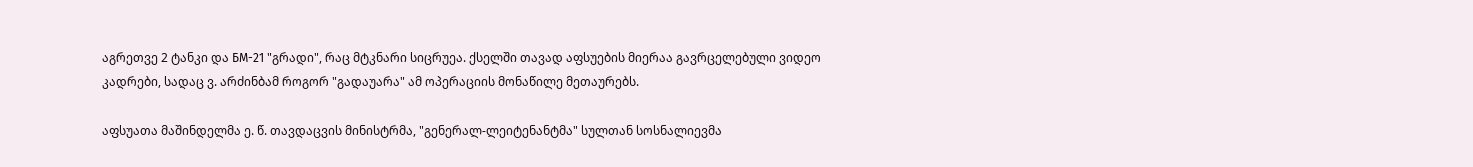აგრეთვე 2 ტანკი და БМ-21 "გრადი", რაც მტკნარი სიცრუეა. ქსელში თავად აფსუების მიერაა გავრცელებული ვიდეო კადრები, სადაც ვ. არძინბამ როგორ "გადაუარა" ამ ოპერაციის მონაწილე მეთაურებს.

აფსუათა მაშინდელმა ე. წ. თავდაცვის მინისტრმა, "გენერალ-ლეიტენანტმა" სულთან სოსნალიევმა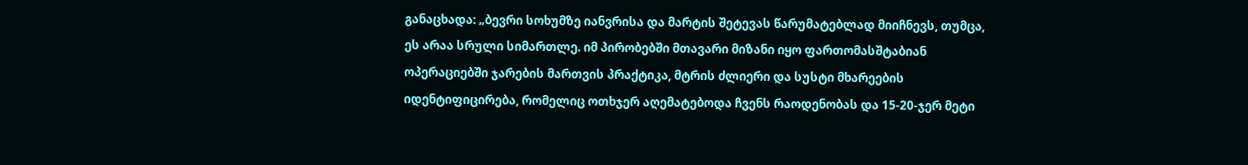განაცხადა: „ბევრი სოხუმზე იანვრისა და მარტის შეტევას წარუმატებლად მიიჩნევს, თუმცა, ეს არაა სრული სიმართლე. იმ პირობებში მთავარი მიზანი იყო ფართომასშტაბიან ოპერაციებში ჯარების მართვის პრაქტიკა, მტრის ძლიერი და სუსტი მხარეების იდენტიფიცირება, რომელიც ოთხჯერ აღემატებოდა ჩვენს რაოდენობას და 15-20-ჯერ მეტი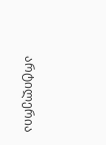არტილერია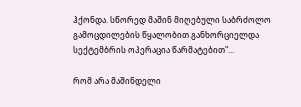ჰქონდა. სწორედ მაშინ მიღებული საბრძოლო გამოცდილების წყალობით განხორციელდა სექტემბრის ოპერაცია წარმატებით"...

რომ არა მაშინდელი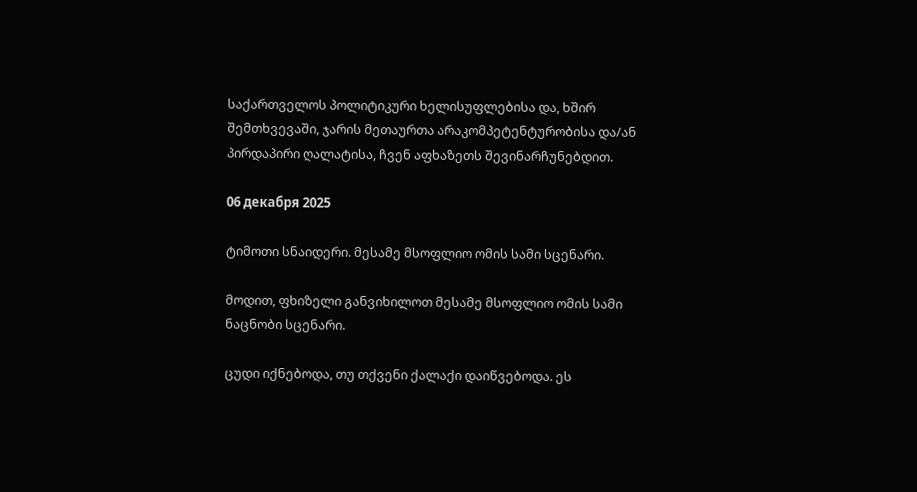საქართველოს პოლიტიკური ხელისუფლებისა და, ხშირ შემთხვევაში, ჯარის მეთაურთა არაკომპეტენტურობისა და/ან პირდაპირი ღალატისა, ჩვენ აფხაზეთს შევინარჩუნებდით.

06 декабря 2025

ტიმოთი სნაიდერი. მესამე მსოფლიო ომის სამი სცენარი.

მოდით, ფხიზელი განვიხილოთ მესამე მსოფლიო ომის სამი ნაცნობი სცენარი.

ცუდი იქნებოდა, თუ თქვენი ქალაქი დაიწვებოდა. ეს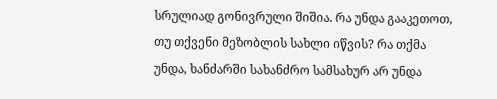სრულიად გონივრული შიშია. რა უნდა გააკეთოთ, თუ თქვენი მეზობლის სახლი იწვის? რა თქმა უნდა, ხანძარში სახანძრო სამსახურ არ უნდა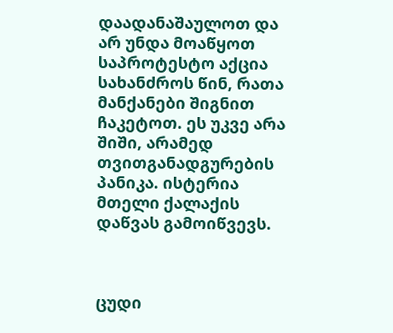დაადანაშაულოთ და არ უნდა მოაწყოთ საპროტესტო აქცია სახანძროს წინ, რათა მანქანები შიგნით ჩაკეტოთ. ეს უკვე არა შიში, არამედ თვითგანადგურების პანიკა. ისტერია მთელი ქალაქის დაწვას გამოიწვევს.



ცუდი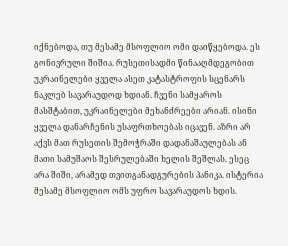იქნებოდა, თუ მესამე მსოფლიო ომი დაიწყებოდა. ეს გონივრული შიშია. რუსეთისადმი წინააღმდეგობით უკრაინელები ყველა ასეთ კატასტროფის სცენარს ნაკლებ სავარაუდოდ ხდიან. ჩვენი სამყაროს მასშტაბით, უკრაინელები მეხანძრეები არიან. ისინი ყველა დანარჩენის უსაფრთხოებას იცავენ. აზრი არ აქვს მათ რუსეთის შემოჭრაში დადანაშაულებას ან მათი სამუშაოს შესრულებაში ხელის შეშლას. ესეც არა შიში, არამედ თვითგანადგურების პანიკა. ისტერია მესამე მსოფლიო ომს უფრო სავარაუდოს ხდის.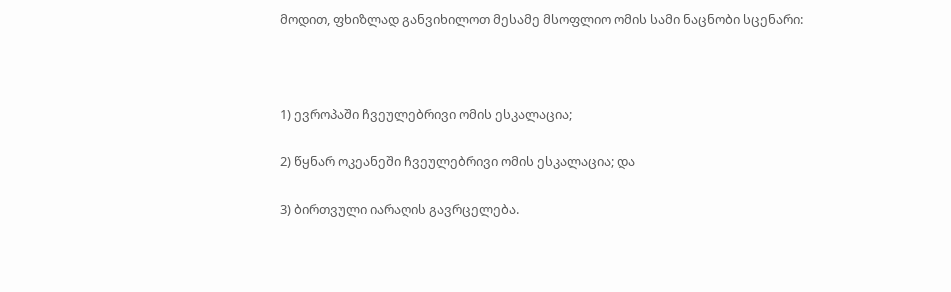მოდით, ფხიზლად განვიხილოთ მესამე მსოფლიო ომის სამი ნაცნობი სცენარი:



1) ევროპაში ჩვეულებრივი ომის ესკალაცია;

2) წყნარ ოკეანეში ჩვეულებრივი ომის ესკალაცია; და

3) ბირთვული იარაღის გავრცელება.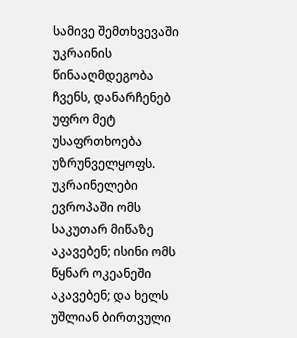სამივე შემთხვევაში უკრაინის წინააღმდეგობა ჩვენს, დანარჩენებ უფრო მეტ უსაფრთხოება უზრუნველყოფს. უკრაინელები ევროპაში ომს საკუთარ მიწაზე აკავებენ; ისინი ომს წყნარ ოკეანეში აკავებენ; და ხელს უშლიან ბირთვული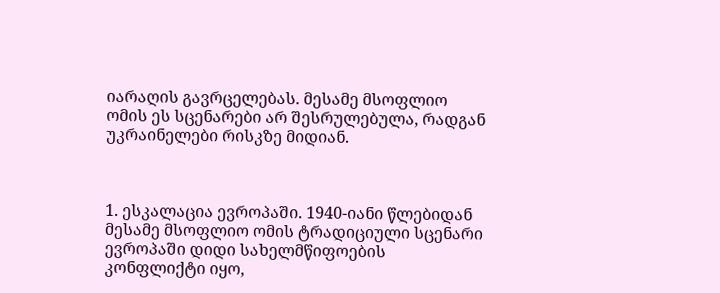იარაღის გავრცელებას. მესამე მსოფლიო ომის ეს სცენარები არ შესრულებულა, რადგან უკრაინელები რისკზე მიდიან.



1. ესკალაცია ევროპაში. 1940-იანი წლებიდან მესამე მსოფლიო ომის ტრადიციული სცენარი ევროპაში დიდი სახელმწიფოების კონფლიქტი იყო,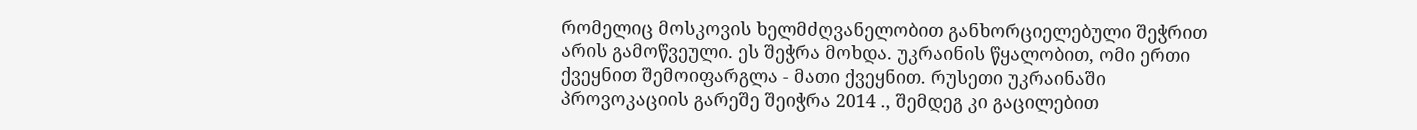რომელიც მოსკოვის ხელმძღვანელობით განხორციელებული შეჭრით არის გამოწვეული. ეს შეჭრა მოხდა. უკრაინის წყალობით, ომი ერთი ქვეყნით შემოიფარგლა - მათი ქვეყნით. რუსეთი უკრაინაში პროვოკაციის გარეშე შეიჭრა 2014 ., შემდეგ კი გაცილებით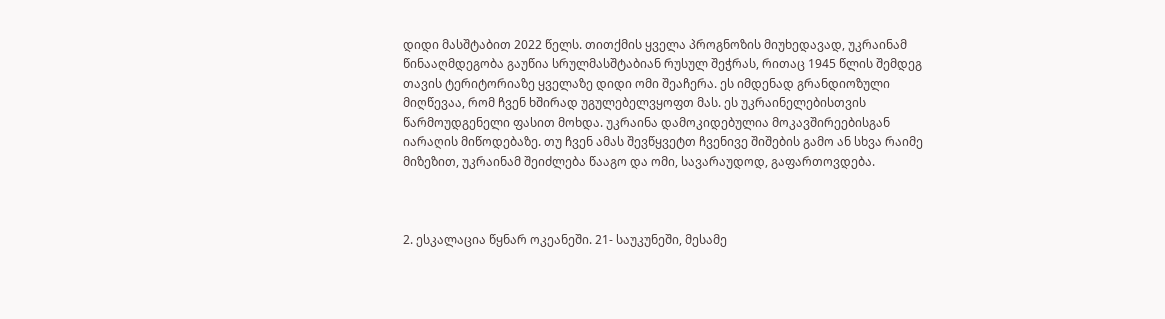დიდი მასშტაბით 2022 წელს. თითქმის ყველა პროგნოზის მიუხედავად, უკრაინამ წინააღმდეგობა გაუწია სრულმასშტაბიან რუსულ შეჭრას, რითაც 1945 წლის შემდეგ თავის ტერიტორიაზე ყველაზე დიდი ომი შეაჩერა. ეს იმდენად გრანდიოზული მიღწევაა, რომ ჩვენ ხშირად უგულებელვყოფთ მას. ეს უკრაინელებისთვის წარმოუდგენელი ფასით მოხდა. უკრაინა დამოკიდებულია მოკავშირეებისგან იარაღის მიწოდებაზე. თუ ჩვენ ამას შევწყვეტთ ჩვენივე შიშების გამო ან სხვა რაიმე მიზეზით, უკრაინამ შეიძლება წააგო და ომი, სავარაუდოდ, გაფართოვდება.



2. ესკალაცია წყნარ ოკეანეში. 21- საუკუნეში, მესამე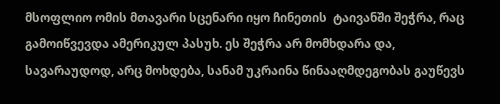მსოფლიო ომის მთავარი სცენარი იყო ჩინეთის  ტაივანში შეჭრა, რაც გამოიწვევდა ამერიკულ პასუხ. ეს შეჭრა არ მომხდარა და, სავარაუდოდ, არც მოხდება, სანამ უკრაინა წინააღმდეგობას გაუწევს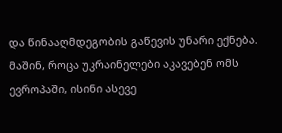და წინააღმდეგობის გაწევის უნარი ექნება. მაშინ, როცა უკრაინელები აკავებენ ომს ევროპაში, ისინი ასევე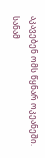აკავებენ ომს წყნარ ოკეანეში. სანამ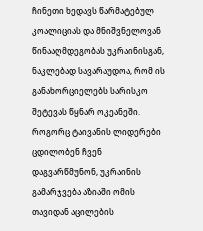ჩინეთი ხედავს წარმატებულ კოალიციას და მნიშვნელოვან წინააღმდეგობას უკრაინისგან, ნაკლებად სავარაუდოა, რომ ის განახორციელებს სარისკო შეტევას წყნარ ოკეანეში. როგორც ტაივანის ლიდერები ცდილობენ ჩვენ დაგვარწმუნონ, უკრაინის გამარჯვება აზიაში ომის თავიდან აცილების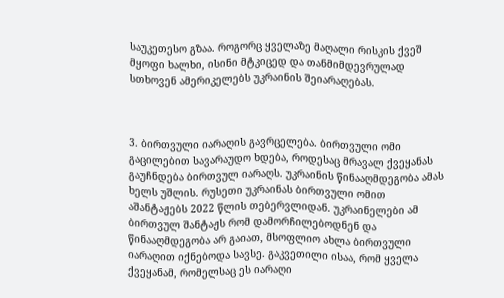საუკეთესო გზაა. როგორც ყველაზე მაღალი რისკის ქვეშ მყოფი ხალხი, ისინი მტკიცედ და თანმიმდევრულად სთხოვენ ამერიკელებს უკრაინის შეიარაღებას.



3. ბირთვული იარაღის გავრცელება. ბირთვული ომი გაცილებით სავარაუდო ხდება, როდესაც მრავალ ქვეყანას გაუჩნდება ბირთვულ იარაღს. უკრაინის წინააღმდეგობა ამას ხელს უშლის. რუსეთი უკრაინას ბირთვული ომით აშანტაჟებს 2022 წლის თებერვლიდან. უკრაინელები ამ ბირთვულ შანტაჟს რომ დამორჩილებოდნენ და წინააღმდეგობა არ გაიათ, მსოფლიო ახლა ბირთვული იარაღით იქნებოდა სავსე. გაკვეთილი ისაა, რომ ყველა ქვეყანამ, რომელსაც ეს იარაღი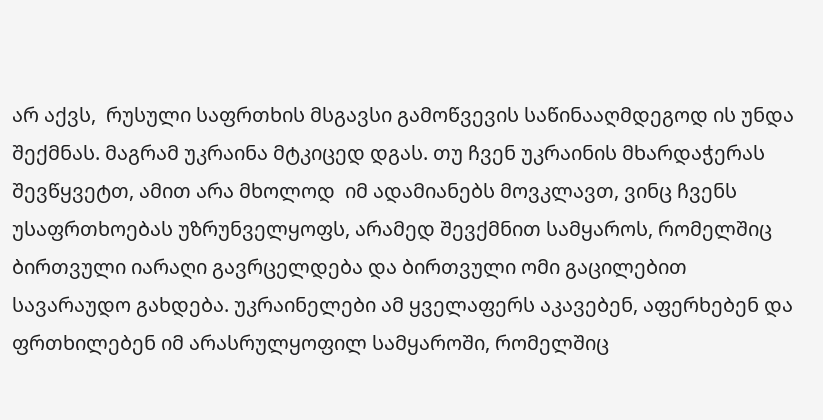არ აქვს,  რუსული საფრთხის მსგავსი გამოწვევის საწინააღმდეგოდ ის უნდა შექმნას. მაგრამ უკრაინა მტკიცედ დგას. თუ ჩვენ უკრაინის მხარდაჭერას შევწყვეტთ, ამით არა მხოლოდ  იმ ადამიანებს მოვკლავთ, ვინც ჩვენს უსაფრთხოებას უზრუნველყოფს, არამედ შევქმნით სამყაროს, რომელშიც ბირთვული იარაღი გავრცელდება და ბირთვული ომი გაცილებით სავარაუდო გახდება. უკრაინელები ამ ყველაფერს აკავებენ, აფერხებენ და ფრთხილებენ იმ არასრულყოფილ სამყაროში, რომელშიც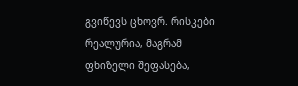გვიწევს ცხოვრ. რისკები რეალურია, მაგრამ ფხიზელი შეფასება,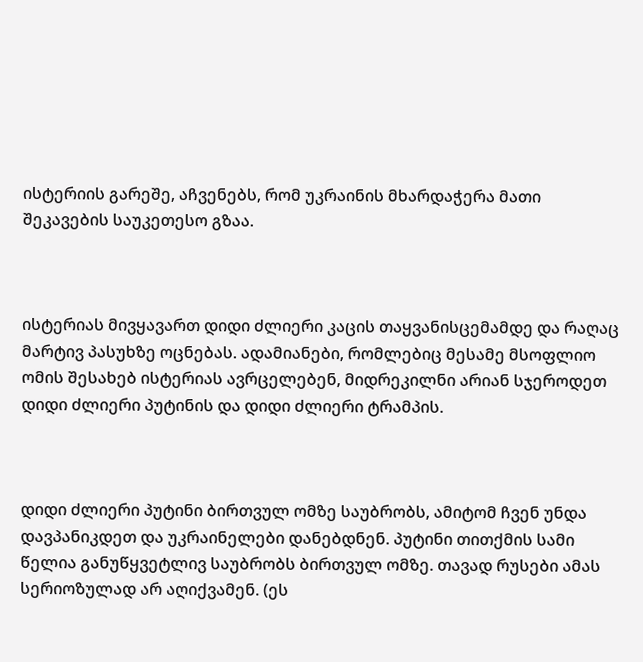ისტერიის გარეშე, აჩვენებს, რომ უკრაინის მხარდაჭერა მათი შეკავების საუკეთესო გზაა.



ისტერიას მივყავართ დიდი ძლიერი კაცის თაყვანისცემამდე და რაღაც მარტივ პასუხზე ოცნებას. ადამიანები, რომლებიც მესამე მსოფლიო ომის შესახებ ისტერიას ავრცელებენ, მიდრეკილნი არიან სჯეროდეთ დიდი ძლიერი პუტინის და დიდი ძლიერი ტრამპის.



დიდი ძლიერი პუტინი ბირთვულ ომზე საუბრობს, ამიტომ ჩვენ უნდა დავპანიკდეთ და უკრაინელები დანებდნენ. პუტინი თითქმის სამი წელია განუწყვეტლივ საუბრობს ბირთვულ ომზე. თავად რუსები ამას სერიოზულად არ აღიქვამენ. (ეს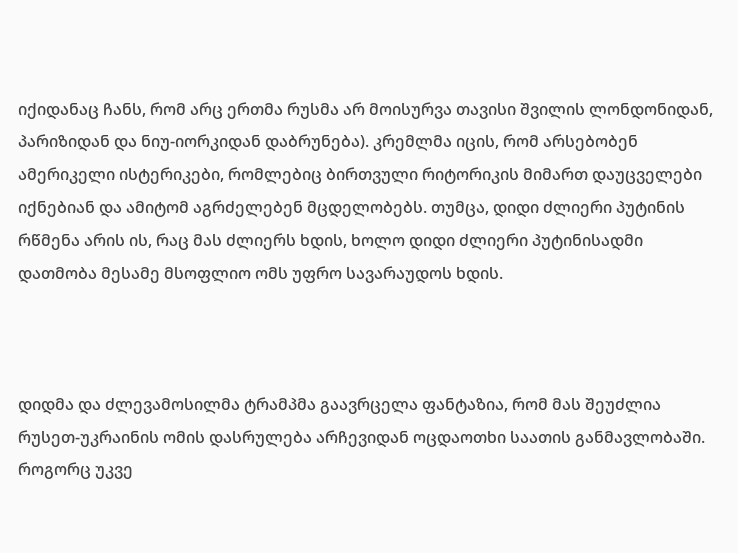იქიდანაც ჩანს, რომ არც ერთმა რუსმა არ მოისურვა თავისი შვილის ლონდონიდან, პარიზიდან და ნიუ-იორკიდან დაბრუნება). კრემლმა იცის, რომ არსებობენ ამერიკელი ისტერიკები, რომლებიც ბირთვული რიტორიკის მიმართ დაუცველები იქნებიან და ამიტომ აგრძელებენ მცდელობებს. თუმცა, დიდი ძლიერი პუტინის რწმენა არის ის, რაც მას ძლიერს ხდის, ხოლო დიდი ძლიერი პუტინისადმი დათმობა მესამე მსოფლიო ომს უფრო სავარაუდოს ხდის.



დიდმა და ძლევამოსილმა ტრამპმა გაავრცელა ფანტაზია, რომ მას შეუძლია რუსეთ-უკრაინის ომის დასრულება არჩევიდან ოცდაოთხი საათის განმავლობაში. როგორც უკვე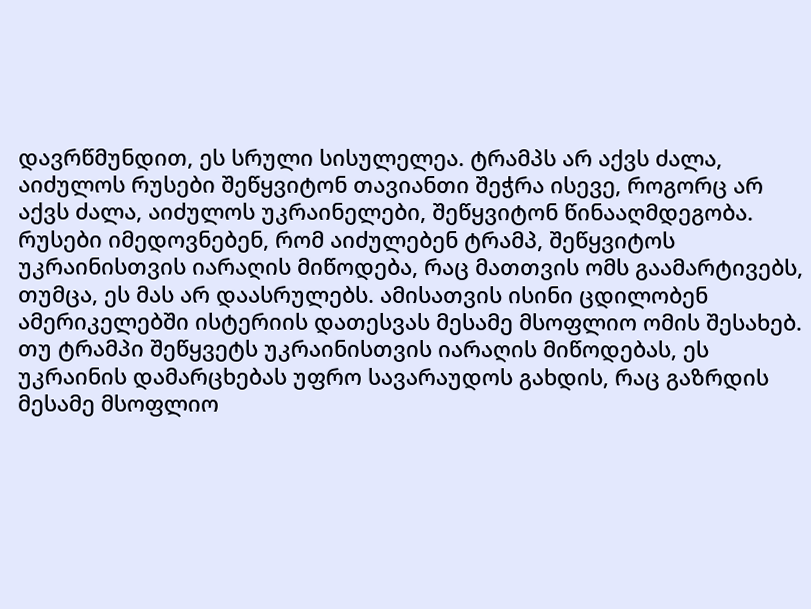დავრწმუნდით, ეს სრული სისულელეა. ტრამპს არ აქვს ძალა, აიძულოს რუსები შეწყვიტონ თავიანთი შეჭრა ისევე, როგორც არ აქვს ძალა, აიძულოს უკრაინელები, შეწყვიტონ წინააღმდეგობა. რუსები იმედოვნებენ, რომ აიძულებენ ტრამპ, შეწყვიტოს უკრაინისთვის იარაღის მიწოდება, რაც მათთვის ომს გაამარტივებს, თუმცა, ეს მას არ დაასრულებს. ამისათვის ისინი ცდილობენ ამერიკელებში ისტერიის დათესვას მესამე მსოფლიო ომის შესახებ. თუ ტრამპი შეწყვეტს უკრაინისთვის იარაღის მიწოდებას, ეს უკრაინის დამარცხებას უფრო სავარაუდოს გახდის, რაც გაზრდის მესამე მსოფლიო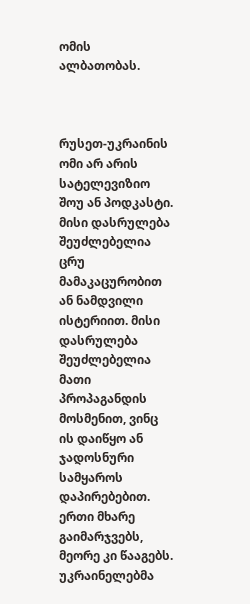ომის ალბათობას.



რუსეთ-უკრაინის ომი არ არის სატელევიზიო შოუ ან პოდკასტი. მისი დასრულება შეუძლებელია ცრუ მამაკაცურობით ან ნამდვილი ისტერიით. მისი დასრულება შეუძლებელია მათი პროპაგანდის მოსმენით, ვინც ის დაიწყო ან ჯადოსნური სამყაროს დაპირებებით. ერთი მხარე გაიმარჯვებს, მეორე კი წააგებს. უკრაინელებმა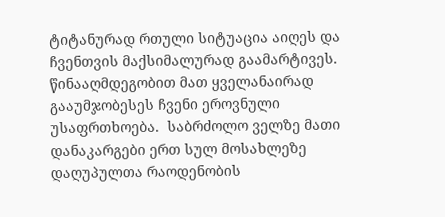ტიტანურად რთული სიტუაცია აიღეს და ჩვენთვის მაქსიმალურად გაამარტივეს. წინააღმდეგობით მათ ყველანაირად გააუმჯობესეს ჩვენი ეროვნული უსაფრთხოება.  საბრძოლო ველზე მათი დანაკარგები ერთ სულ მოსახლეზე დაღუპულთა რაოდენობის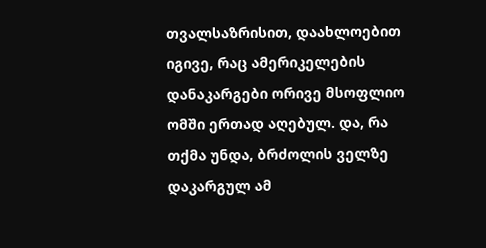თვალსაზრისით, დაახლოებით იგივე, რაც ამერიკელების დანაკარგები ორივე მსოფლიო ომში ერთად აღებულ. და, რა თქმა უნდა, ბრძოლის ველზე დაკარგულ ამ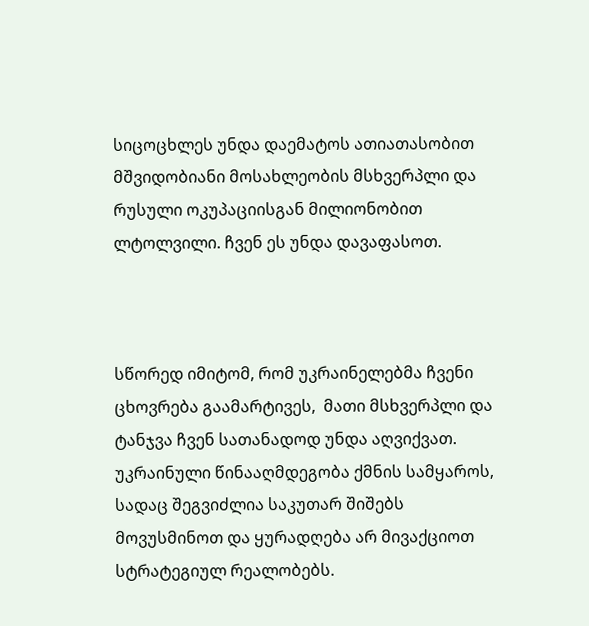სიცოცხლეს უნდა დაემატოს ათიათასობით მშვიდობიანი მოსახლეობის მსხვერპლი და რუსული ოკუპაციისგან მილიონობით ლტოლვილი. ჩვენ ეს უნდა დავაფასოთ.



სწორედ იმიტომ, რომ უკრაინელებმა ჩვენი ცხოვრება გაამარტივეს,  მათი მსხვერპლი და ტანჯვა ჩვენ სათანადოდ უნდა აღვიქვათ. უკრაინული წინააღმდეგობა ქმნის სამყაროს, სადაც შეგვიძლია საკუთარ შიშებს მოვუსმინოთ და ყურადღება არ მივაქციოთ სტრატეგიულ რეალობებს.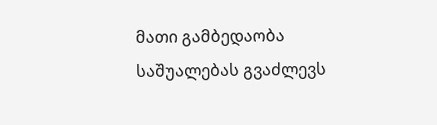მათი გამბედაობა საშუალებას გვაძლევს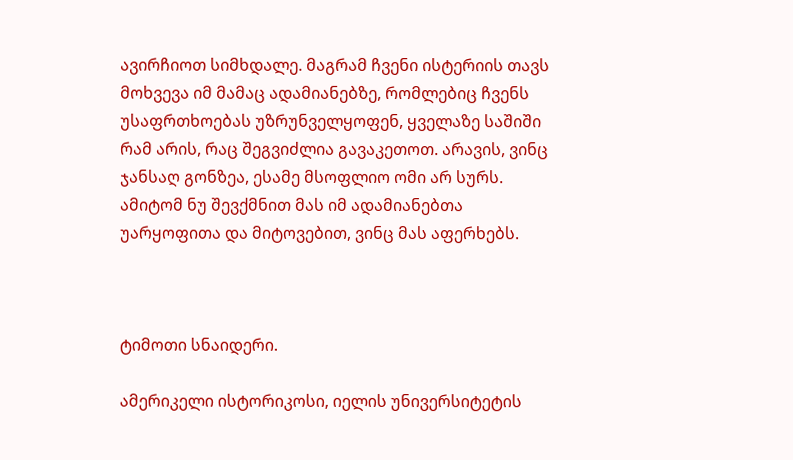ავირჩიოთ სიმხდალე. მაგრამ ჩვენი ისტერიის თავს მოხვევა იმ მამაც ადამიანებზე, რომლებიც ჩვენს უსაფრთხოებას უზრუნველყოფენ, ყველაზე საშიში რამ არის, რაც შეგვიძლია გავაკეთოთ. არავის, ვინც ჯანსაღ გონზეა, ესამე მსოფლიო ომი არ სურს. ამიტომ ნუ შევქმნით მას იმ ადამიანებთა უარყოფითა და მიტოვებით, ვინც მას აფერხებს.



ტიმოთი სნაიდერი.

ამერიკელი ისტორიკოსი, იელის უნივერსიტეტის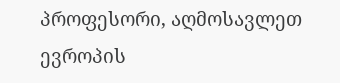პროფესორი, აღმოსავლეთ ევროპის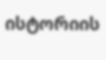ისტორიის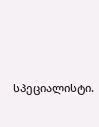სპეციალისტი.